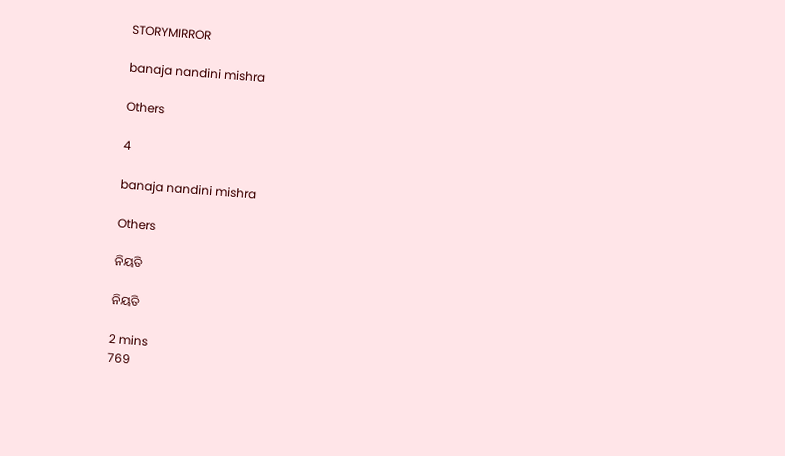STORYMIRROR

banaja nandini mishra

Others

4

banaja nandini mishra

Others

ନିୟତି

ନିୟତି

2 mins
769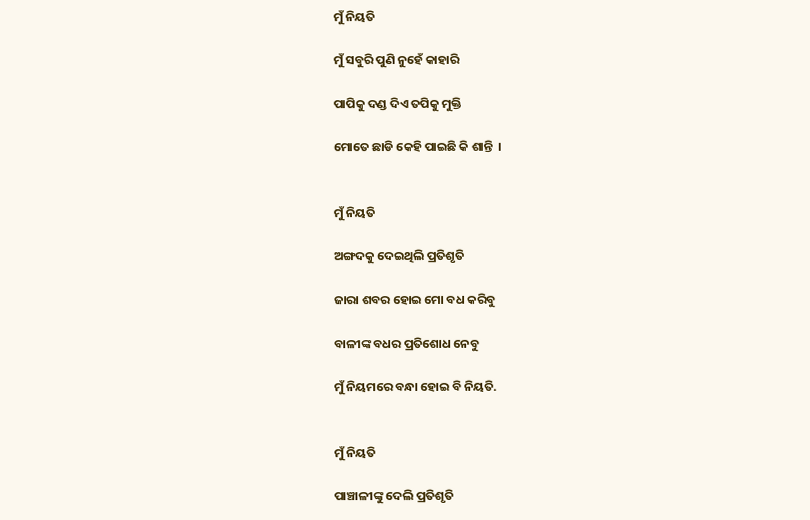ମୁଁ ନିୟତି

ମୁଁ ସବୁରି ପୁଣି ନୁହେଁ କାହାରି

ପାପିକୁ ଦଣ୍ଡ ଦିଏ ତପିକୁ ମୁକ୍ତି

ମୋତେ ଛାଡି କେହି ପାଇଛି କି ଶାନ୍ତି  ।


ମୁଁ ନିୟତି

ଅଙ୍ଗଦକୁ ଦେଇଥିଲି ପ୍ରତିଶୃତି

ଜାରା ଶବର ହୋଇ ମୋ ବଧ କରିବୁ

ବାଳୀଙ୍କ ବଧର ପ୍ରତିଶୋଧ ନେବୁ

ମୁଁ ନିୟମରେ ବନ୍ଧା ହୋଇ ବି ନିୟତି.


ମୁଁ ନିୟତି

ପାଞ୍ଚାଳୀଙ୍କୁ ଦେଲି ପ୍ରତିଶୃତି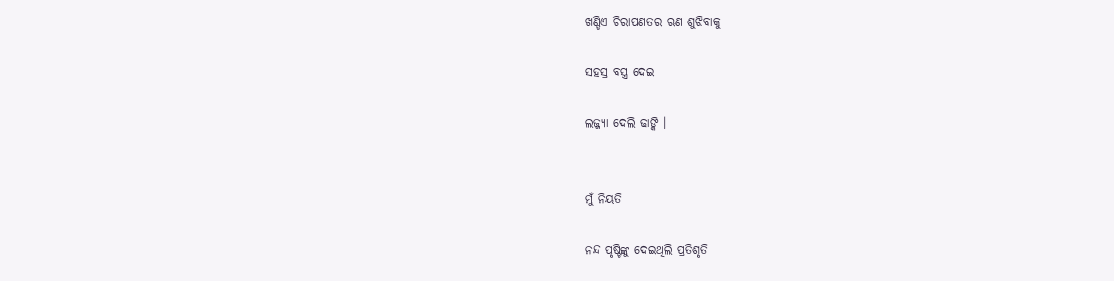ଖଣ୍ଡିଏ ଚିରାପଣତର ଋଣ ଶୁଝିବାକୁ

ସହସ୍ର ବସ୍ତ୍ର ଦେଇ

ଲଜ୍ଜ୍ୟା ଦେଲି ଢାଙ୍କି ।


ମୁଁ ନିୟତି

ନନ୍ଦ ପୃଷ୍ଟିଙ୍କୁ ଦେଇଥିଲି ପ୍ରତିଶୃତି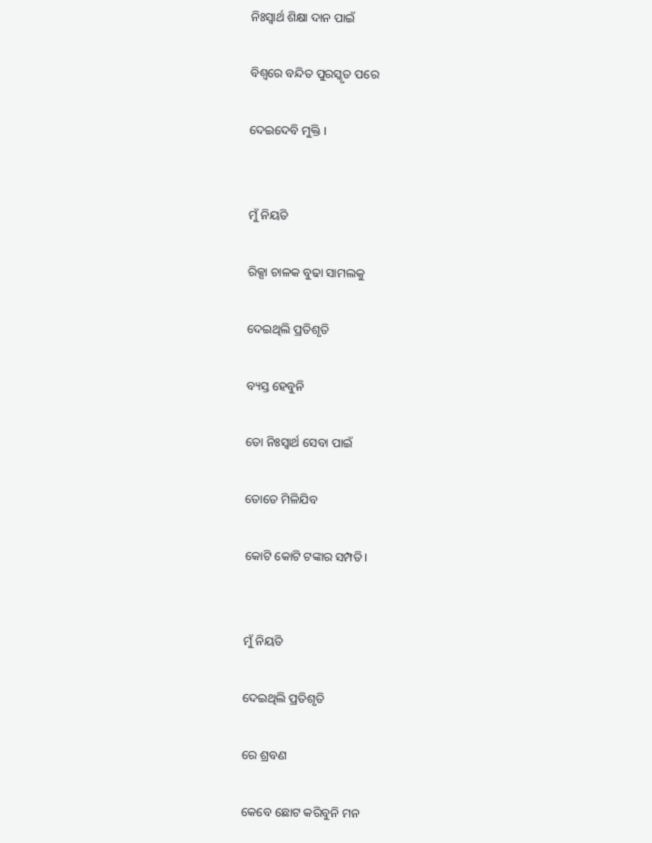ନିଃସ୍ୱାର୍ଥ ଶିକ୍ଷା ଦାନ ପାଇଁ

ବିଶ୍ୱରେ ବନ୍ଦିତ ପୁରସ୍କୃତ ପରେ

ଦେଇଦେବି ମୁକ୍ତି ।


ମୁଁ ନିୟତି

ରିକ୍ସା ଚାଳକ ବୁଢା ସାମଲକୁ

ଦେଇଥିଲି ପ୍ରତିଶୃତି

ବ୍ୟସ୍ତ ହେବୁନି

ତୋ ନିଃସ୍ୱାର୍ଥ ସେବା ପାଇଁ

ତୋତେ ମିଳିଯିବ

କୋଟି କୋଟି ଟଙ୍କାର ସମ୍ପତି।


ମୁଁ ନିୟତି

ଦେଇଥିଲି ପ୍ରତିଶୃତି

ରେ ଶ୍ରବଣ

କେବେ ଛୋଟ କରିବୁନି ମନ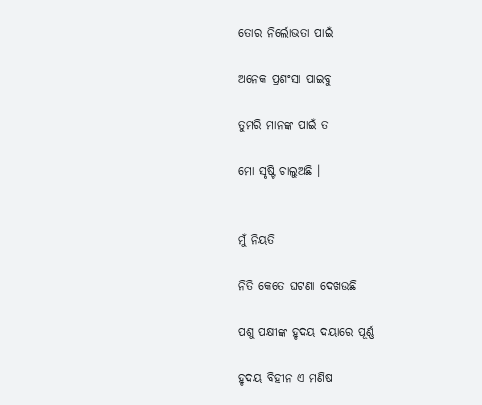ତୋର ନିର୍ଲୋଭତା ପାଇଁ

ଅନେକ ପ୍ରଶଂସା ପାଇବୁ

ତୁମରି ମାନଙ୍କ ପାଇଁ ତ

ମୋ ସୃଷ୍ଟି ଚାଲୁଅଛି ।


ମୁଁ ନିୟତି

ନିତି କେତେ ଘଟଣା ଦେଖଉଛି

ପଶୁ ପକ୍ଷୀଙ୍କ ହୃଦୟ ଦୟାରେ ପୂର୍ଣ୍ଣ

ହୃଦୟ ବିହୀନ ଏ ମଣିଷ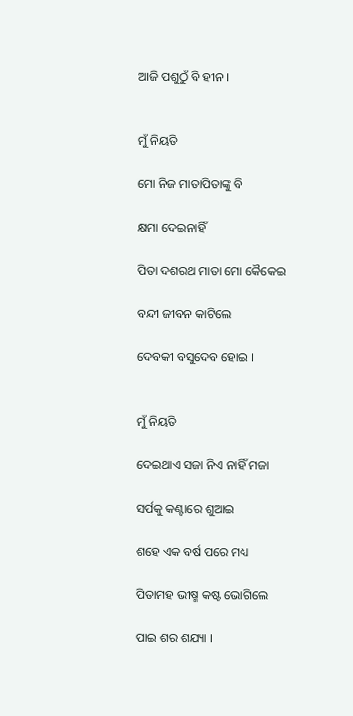ଆଜି ପଶୁଠୁଁ ବି ହୀନ ।


ମୁଁ ନିୟତି

ମୋ ନିଜ ମାତାପିତାଙ୍କୁ ବି

କ୍ଷମା ଦେଇନାହିଁ

ପିତା ଦଶରଥ ମାତା ମୋ କୈକେଇ

ବନ୍ଦୀ ଜୀବନ କାଟିଲେ

ଦେବକୀ ବସୁଦେବ ହୋଇ ।


ମୁଁ ନିୟତି

ଦେଇଥାଏ ସଜା ନିଏ ନାହିଁ ମଜା

ସର୍ପକୁ କଣ୍ଟାରେ ଶୁଆଇ

ଶହେ ଏକ ବର୍ଷ ପରେ ମଧ୍ୟ

ପିତାମହ ଭୀଷ୍ମ କଷ୍ଟ ଭୋଗିଲେ

ପାଇ ଶର ଶଯ୍ୟା ।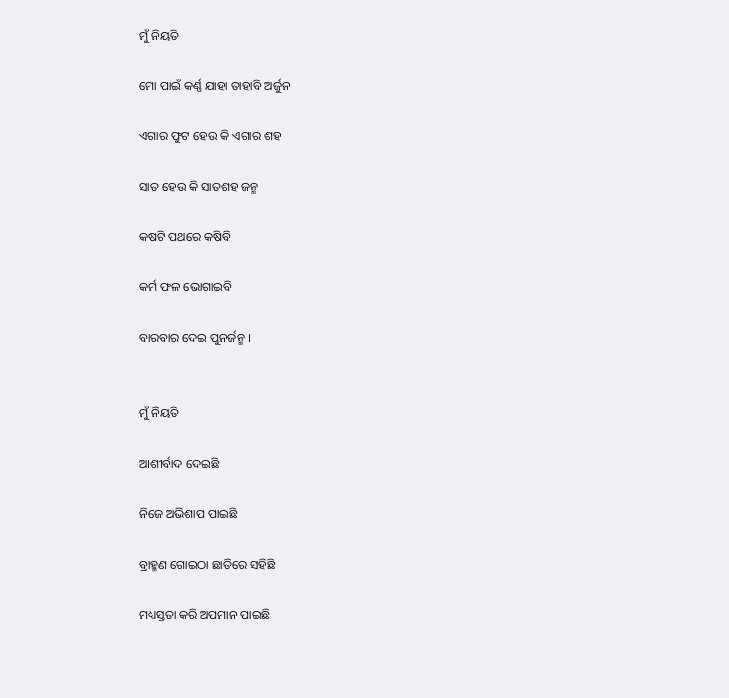ମୁଁ ନିୟତି

ମୋ ପାଇଁ କର୍ଣ୍ଣ ଯାହା ତାହାବି ଅର୍ଜୁନ

ଏଗାର ଫୁଟ ହେଉ କି ଏଗାର ଶହ

ସାତ ହେଉ କି ସାତଶହ ଜନ୍ମ

କଷଟି ପଥରେ କଷିବି

କର୍ମ ଫଳ ଭୋଗାଇବି

ବାରବାର ଦେଇ ପୁନର୍ଜନ୍ମ ।


ମୁଁ ନିୟତି

ଆଶୀର୍ବାଦ ଦେଇଛି

ନିଜେ ଅଭିଶାପ ପାଇଛି

ବ୍ରାହ୍ମଣ ଗୋଇଠା ଛାତିରେ ସହିଛି

ମଧ୍ୟସ୍ତତା କରି ଅପମାନ ପାଇଛି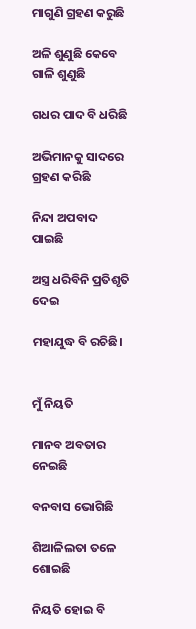ମାଗୁଣି ଗ୍ରହଣ କରୁଛି

ଅଳି ଶୁଣୁଛି କେବେ ଗାଳି ଶୁଣୁଛି

ଗଧର ପାଦ ବି ଧରିଛି

ଅଭିମାନକୁ ସାଦରେ ଗ୍ରହଣ କରିଛି

ନିନ୍ଦା ଅପବାଦ ପାଇଛି

ଅସ୍ତ୍ର ଧରିବିନି ପ୍ରତିଶୃତି ଦେଇ

ମହାଯୁଦ୍ଧ ବି ରଚିଛି।


ମୁଁ ନିୟତି

ମାନବ ଅବତାର ନେଇଛି

ବନବାସ ଭୋଗିଛି

ଶିଆଳିଲତା ତଳେ ଶୋଇଛି

ନିୟତି ହୋଇ ବି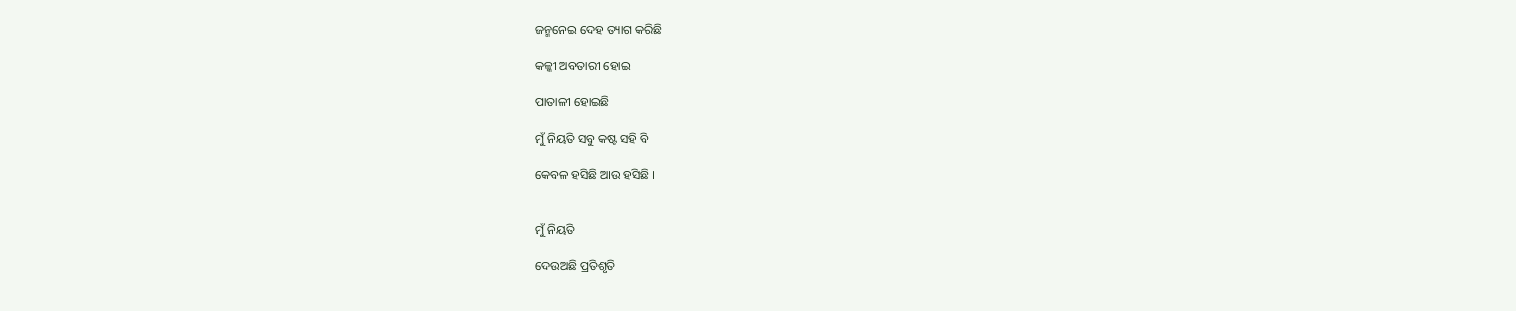ଜନ୍ମନେଇ ଦେହ ତ୍ୟାଗ କରିଛି

କଳ୍କୀ ଅବତାରୀ ହୋଇ

ପାତାଳୀ ହୋଇଛି

ମୁଁ ନିୟତି ସବୁ କଷ୍ଟ ସହି ବି

କେବଳ ହସିଛି ଆଉ ହସିଛି ।


ମୁଁ ନିୟତି

ଦେଉଅଛି ପ୍ରତିଶୃତି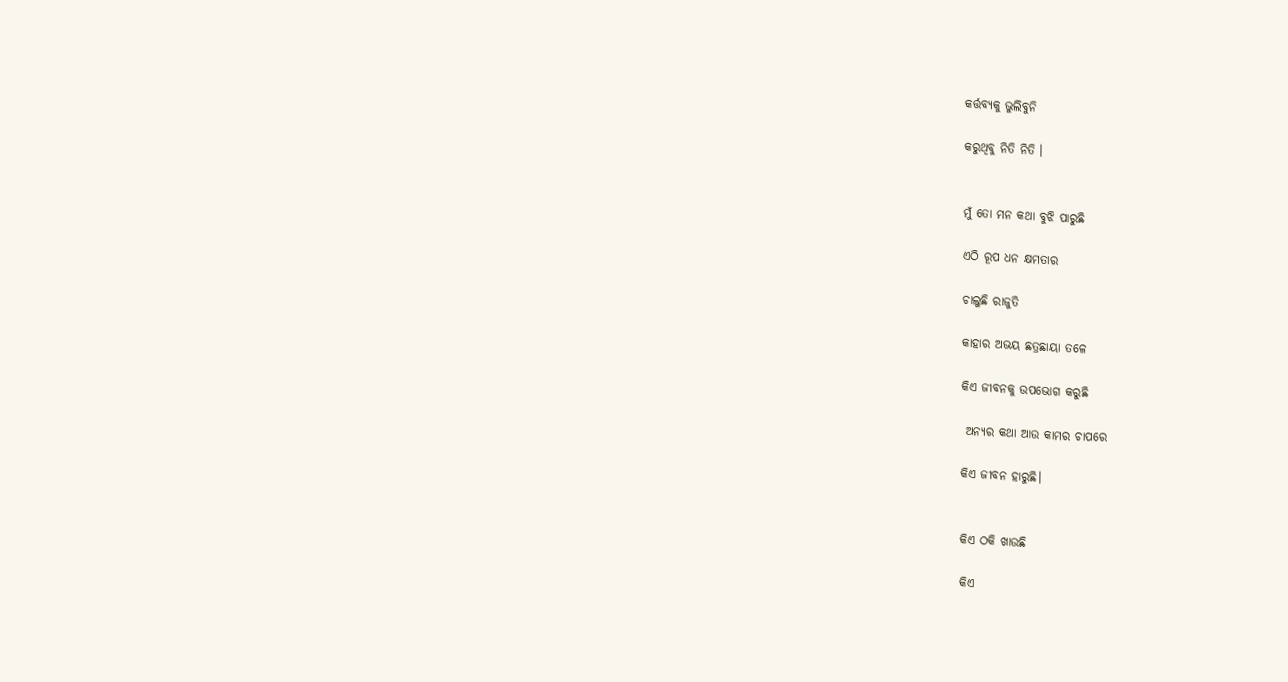କର୍ତ୍ତବ୍ୟକୁ ଭୁଲିବୁନି

କରୁଥିବୁ ନିତି ନିତି ।


ମୁଁ ତୋ ମନ କଥା ବୁଝି ପାରୁଛି

ଏଠି ରୂପ ଧନ କ୍ଷମତାର

ଚାଲୁଛି ରାଜୁତି

କାହାର ଅଭୟ ଛତ୍ରଛାୟା ତଳେ

କିଏ ଜୀବନକୁ ଉପଭୋଗ କରୁଛି

 ଅନ୍ୟର କଥା ଆଉ କାମର ଚାପରେ

କିଏ ଜୀବନ ହାରୁଛି।


କିଏ ଠକି ଖାଉଛି

କିଏ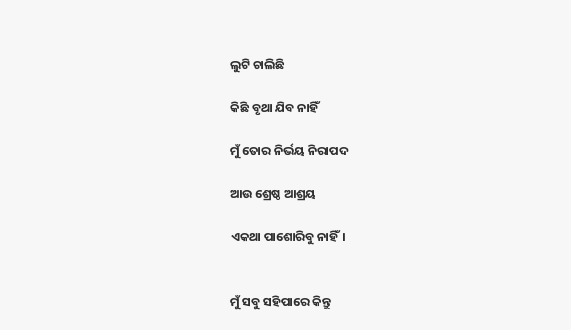ଲୁଟି ଚାଲିଛି

କିଛି ବୃଥା ଯିବ ନାହିଁ

ମୁଁ ତୋର ନିର୍ଭୟ ନିରାପଦ

ଆଉ ଶ୍ରେଷ୍ଠ ଆଶ୍ରୟ

ଏକଥା ପାଶୋରିବୁ ନାହିଁ।


ମୁଁ ସବୁ ସହିପାରେ କିନ୍ତୁ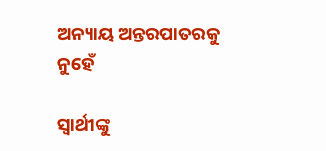ଅନ୍ୟାୟ ଅନ୍ତରପାତରକୁ ନୁହେଁ

ସ୍ଵାର୍ଥୀଙ୍କୁ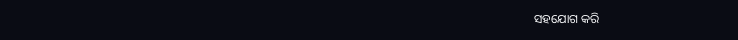ସହଯୋଗ କରି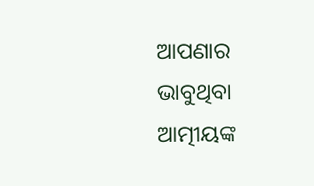ଆପଣାର ଭାବୁଥିବା ଆତ୍ମୀୟଙ୍କ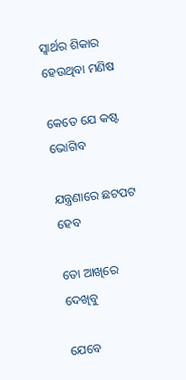ସ୍ୱାର୍ଥର ଶିକାର ହେଉଥିବା ମଣିଷ

କେତେ ଯେ କଷ୍ଟ ଭୋଗିବ

ଯନ୍ତ୍ରଣାରେ ଛଟପଟ ହେବ

ତୋ ଆଖିରେ ଦେଖିବୁ

ଯେବେ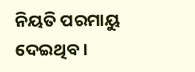ନିୟତି ପରମାୟୁ ଦେଇଥିବ ।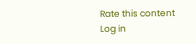Rate this content
Log in